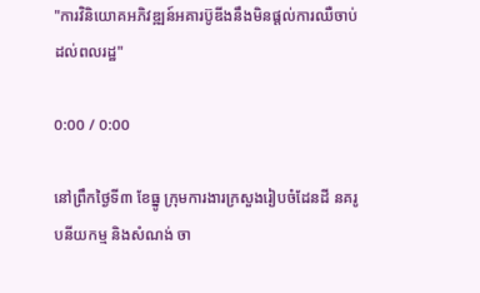"ការវិនិយោគអភិវឌ្ឍន៍អគារប៊ូឌីងនឹងមិនផ្ដល់ការឈឺចាប់ដល់ពលរដ្ឋ"

0:00 / 0:00

នៅព្រឹកថ្ងៃទី៣ ខែធ្នូ ក្រុមការងារក្រសួងរៀបចំដែនដី នគរូបនីយកម្ម និងសំណង់ ចា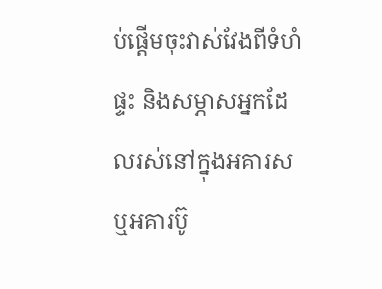ប់ផ្ដើមចុះវាស់វែងពីទំហំផ្ទះ និងសម្ភាសអ្នកដែលរស់នៅក្នុងអគារស ឬអគារប៊ូ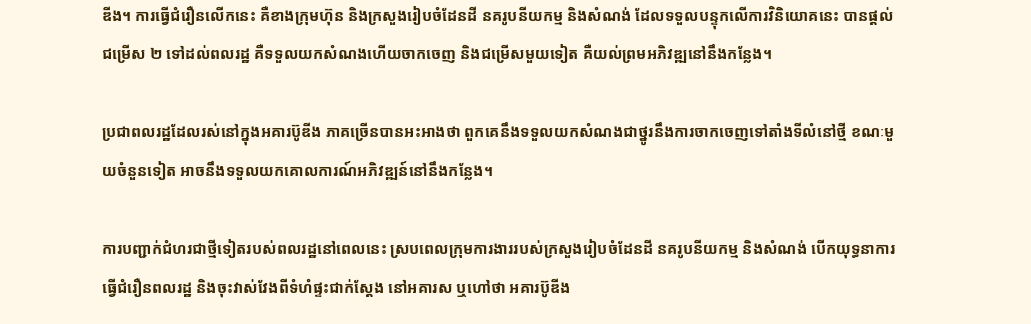ឌីង។ ការធ្វើជំរឿនលើកនេះ គឺខាងក្រុមហ៊ុន និងក្រសួងរៀបចំដែនដី នគរូបនីយកម្ម និងសំណង់ ដែលទទួលបន្ទុកលើការវិនិយោគនេះ បានផ្ដល់ជម្រើស ២ ទៅដល់ពលរដ្ឋ គឺទទួលយកសំណងហើយចាកចេញ និងជម្រើសមួយទៀត គឺយល់ព្រមអភិវឌ្ឍនៅនឹងកន្លែង។

ប្រជាពលរដ្ឋដែលរស់នៅក្នុងអគារប៊ូឌីង ភាគច្រើនបានអះអាងថា ពួកគេនឹងទទួលយកសំណងជាថ្នូរនឹងការចាកចេញទៅតាំងទីលំនៅថ្មី ខណៈមួយចំនួនទៀត អាចនឹងទទួលយកគោលការណ៍អភិវឌ្ឍន៍នៅនឹងកន្លែង។

ការបញ្ជាក់ជំហរជាថ្មីទៀតរបស់ពលរដ្ឋនៅពេលនេះ ស្របពេលក្រុមការងាររបស់ក្រសួងរៀបចំដែនដី នគរូបនីយកម្ម និងសំណង់ បើកយុទ្ធនាការធ្វើជំរឿនពលរដ្ឋ និងចុះវាស់វែងពីទំហំផ្ទះជាក់ស្ដែង នៅអគារស ឬហៅថា អគារប៊ូឌីង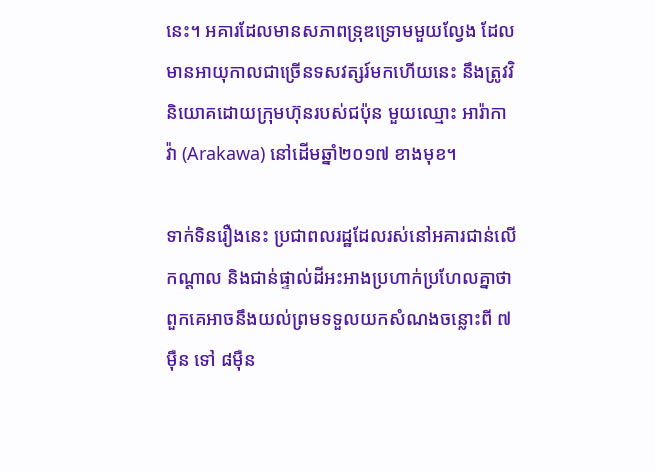នេះ។ អគារដែលមានសភាពទ្រុឌទ្រោមមួយល្វែង ដែលមានអាយុកាលជាច្រើនទសវត្សរ៍មកហើយនេះ នឹងត្រូវវិនិយោគដោយក្រុមហ៊ុនរបស់ជប៉ុន មួយឈ្មោះ អារ៉ាកាវ៉ា (Arakawa) នៅដើមឆ្នាំ២០១៧ ខាងមុខ។

ទាក់ទិនរឿងនេះ ប្រជាពលរដ្ឋដែលរស់នៅអគារជាន់លើ កណ្ដាល និងជាន់ផ្ទាល់ដីអះអាងប្រហាក់ប្រហែលគ្នាថា ពួកគេអាចនឹងយល់ព្រមទទួលយកសំណងចន្លោះពី ៧ម៉ឺន ទៅ ៨ម៉ឺន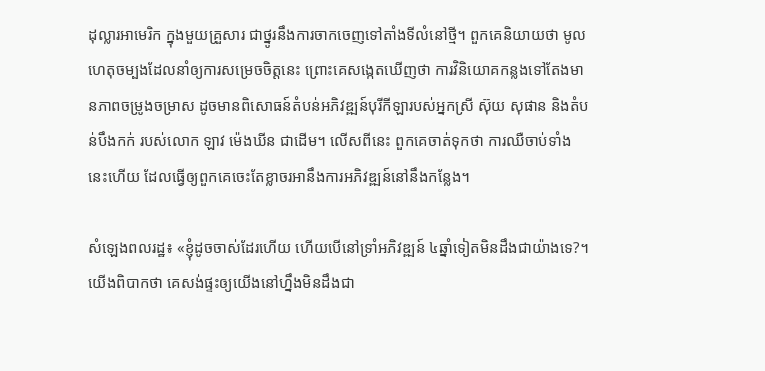ដុល្លារអាមេរិក ក្នុងមួយគ្រួសារ ជាថ្នូរនឹងការចាកចេញទៅតាំងទីលំនៅថ្មី។ ពួកគេនិយាយថា មូលហេតុចម្បងដែលនាំឲ្យការសម្រេចចិត្តនេះ ព្រោះគេសង្កេតឃើញថា ការវិនិយោគកន្លងទៅតែងមានភាពចម្រូងចម្រាស ដូចមានពិសោធន៍តំបន់អភិវឌ្ឍន៍បុរីកីឡារបស់អ្នកស្រី ស៊ុយ សុផាន និងតំបន់បឹងកក់ របស់លោក ឡាវ ម៉េងឃីន ជាដើម។ លើសពីនេះ ពួកគេចាត់ទុកថា ការឈឺចាប់ទាំងនេះហើយ ដែលធ្វើឲ្យពួកគេចេះតែខ្លាចរអានឹងការអភិវឌ្ឍន៍នៅនឹងកន្លែង។

សំឡេងពលរដ្ឋ៖ «ខ្ញុំដូចចាស់ដែរហើយ ហើយបើនៅទ្រាំអភិវឌ្ឍន៍ ៤ឆ្នាំទៀតមិនដឹងជាយ៉ាងទេ?។ យើងពិបាកថា គេសង់ផ្ទះឲ្យយើងនៅហ្នឹងមិនដឹងជា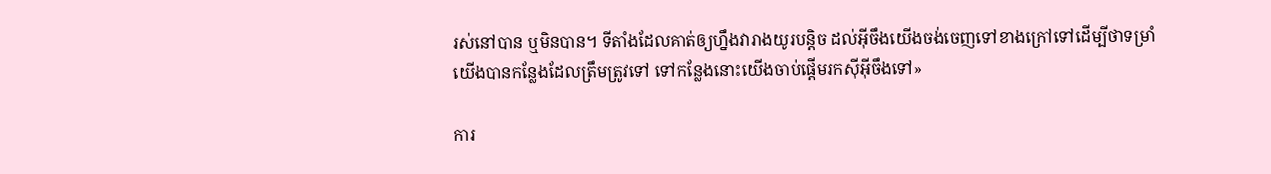រស់នៅបាន ឬមិនបាន។ ទីតាំងដែលគាត់ឲ្យហ្នឹងវារាងយូរបន្តិច ដល់អ៊ីចឹងយើងចង់ចេញទៅខាងក្រៅទៅដើម្បីថាទម្រាំយើងបានកន្លែងដែលត្រឹមត្រូវទៅ ទៅកន្លែងនោះយើងចាប់ផ្ដើមរកស៊ីអ៊ីចឹងទៅ»

ការ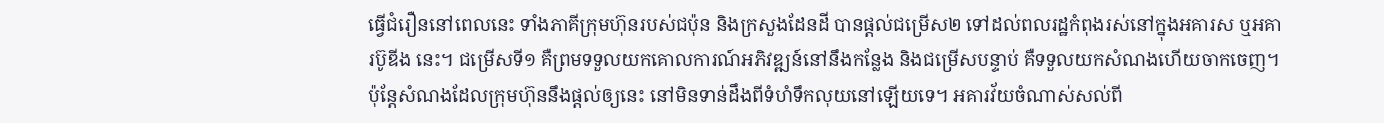ធ្វើជំរឿននៅពេលនេះ ទាំងភាគីក្រុមហ៊ុនរបស់ជប៉ុន និងក្រសួងដែនដី បានផ្ដល់ជម្រើស២ ទៅដល់ពលរដ្ឋកំពុងរស់នៅក្នុងអគារស ឬអគារប៊ូឌីង នេះ។ ជម្រើសទី១ គឺព្រមទទួលយកគោលការណ៍អភិវឌ្ឍន៍នៅនឹងកន្លែង និងជម្រើសបន្ទាប់ គឺទទួលយកសំណងហើយចាកចេញ។ ប៉ុន្តែសំណងដែលក្រុមហ៊ុននឹងផ្ដល់ឲ្យនេះ នៅមិនទាន់ដឹងពីទំហំទឹកលុយនៅឡើយទេ។ អគារវ័យចំណាស់សល់ពី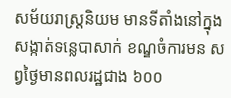សម័យរាស្ត្រនិយម មានទីតាំងនៅក្នុងសង្កាត់ទន្លេបាសាក់ ខណ្ឌចំការមន សព្វថ្ងៃមានពលរដ្ឋជាង ៦០០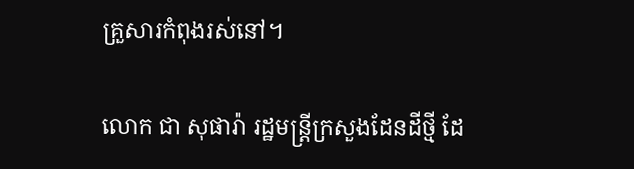គ្រួសារកំពុងរស់នៅ។

លោក ជា សុផារ៉ា រដ្ឋមន្ត្រីក្រសួងដែនដីថ្មី ដែ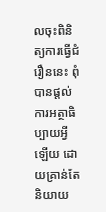លចុះពិនិត្យការធ្វើជំរឿននេះ ពុំបានផ្ដល់ការអត្ថាធិប្បាយអ្វីឡើយ ដោយគ្រាន់តែនិយាយ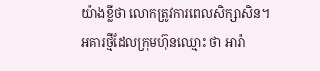យ៉ាងខ្លីថា លោកត្រូវការពេលសិក្សាសិន។អគារថ្មីដែលក្រុមហ៊ុនឈ្មោះ ថា អារ៉ា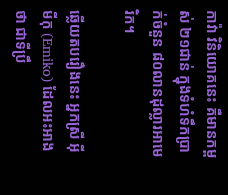កាវ៉ា វិនិយោគនេះ គឺមានកម្ពស់ ២១ជាន់ ក្នុងទំហំទឹកប្រាក់ចំនួន ៨០លានដុល្លារអាមេរិក។

ឆ្លើយតបរឿងនេះ អ្នកស្រី អ៊ីមីកុ (Emiko) ដែលអះអាងថា ជាទីប្រឹ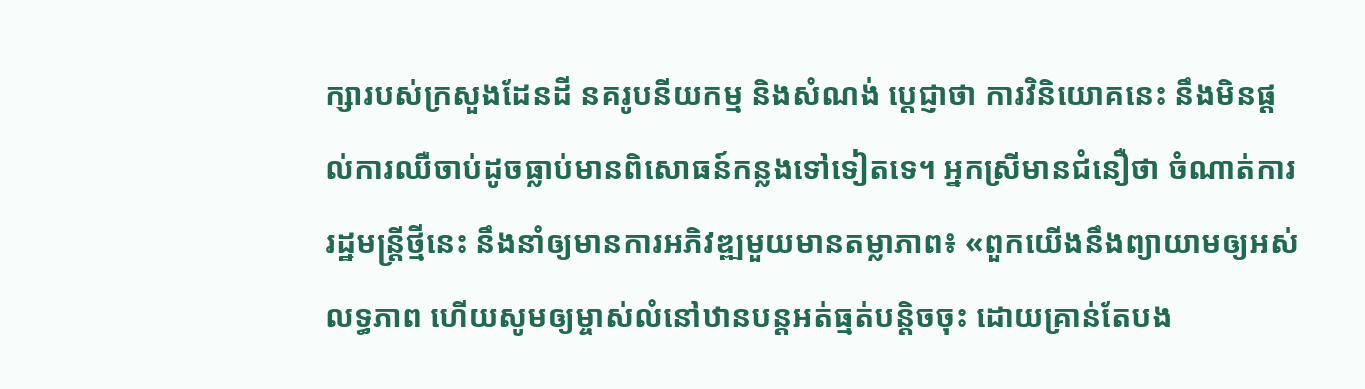ក្សារបស់ក្រសួងដែនដី នគរូបនីយកម្ម និងសំណង់ ប្ដេជ្ញាថា ការវិនិយោគនេះ នឹងមិនផ្ដល់ការឈឺចាប់ដូចធ្លាប់មានពិសោធន៍កន្លងទៅទៀតទេ។ អ្នកស្រីមានជំនឿថា ចំណាត់ការរដ្ឋមន្ត្រីថ្មីនេះ នឹងនាំឲ្យមានការអភិវឌ្ឍមួយមានតម្លាភាព៖ «ពួកយើងនឹងព្យាយាមឲ្យអស់លទ្ធភាព ហើយសូមឲ្យម្ចាស់លំនៅឋានបន្តអត់ធ្មត់បន្តិចចុះ ដោយគ្រាន់តែបង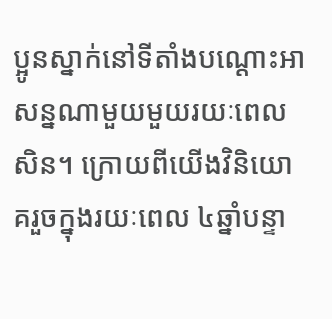ប្អូនស្នាក់នៅទីតាំងបណ្ដោះអាសន្នណាមួយមួយរយៈពេលសិន។ ក្រោយពីយើងវិនិយោគរួចក្នុងរយៈពេល ៤ឆ្នាំបន្ទា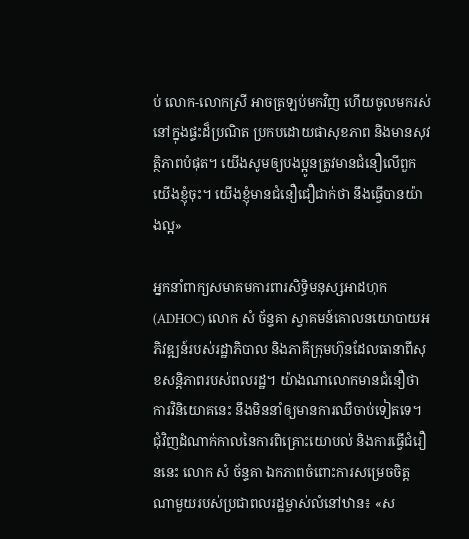ប់ លោក-លោកស្រី អាចត្រឡប់មកវិញ ហើយចូលមករស់នៅក្នុងផ្ទះដ៏ប្រណិត ប្រកបដោយផាសុខភាព និងមានសុវត្ថិភាពបំផុត។ យើងសូមឲ្យបងប្អូនត្រូវមានជំនឿលើពួកយើងខ្ញុំចុះ។ យើងខ្ញុំមានជំនឿជឿជាក់ថា នឹងធ្វើបានយ៉ាងល្អ»

អ្នកនាំពាក្យសមាគមការពារសិទ្ធិមនុស្សអាដហុក (ADHOC) លោក សំ ច័ន្ទគា ស្វាគមន៍គោលនយោបាយអភិវឌ្ឍន៍របស់រដ្ឋាភិបាល និងភាគីក្រុមហ៊ុនដែលធានាពីសុខសន្តិភាពរបស់ពលរដ្ឋ។ យ៉ាងណាលោកមានជំនឿថា ការវិនិយោគនេះ នឹងមិននាំឲ្យមានការឈឺចាប់ទៀតទេ។ ជុំវិញដំណាក់កាលនៃការពិគ្រោះយោបល់ និងការធ្វើជំរឿននេះ លោក សំ ច័ន្ទគា ឯកភាពចំពោះការសម្រេចចិត្តណាមួយរបស់ប្រជាពលរដ្ឋម្ចាស់លំនៅឋាន៖ «ស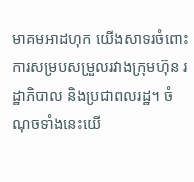មាគមអាដហុក យើងសាទរចំពោះការសម្របសម្រួលរវាងក្រុមហ៊ុន រដ្ឋាភិបាល និងប្រជាពលរដ្ឋ។ ចំណុចទាំងនេះយើ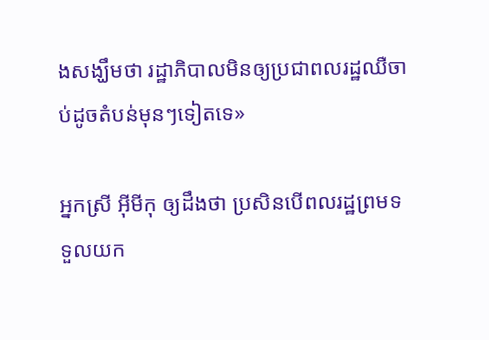ងសង្ឃឹមថា រដ្ឋាភិបាលមិនឲ្យប្រជាពលរដ្ឋឈឺចាប់ដូចតំបន់មុនៗទៀតទេ»

អ្នកស្រី អ៊ីមីកុ ឲ្យដឹងថា ប្រសិនបើពលរដ្ឋព្រមទទួលយក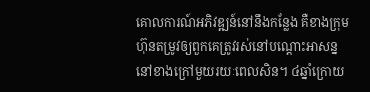គោលការណ៍អភិវឌ្ឍន៍នៅនឹងកន្លែង គឺខាងក្រុមហ៊ុនតម្រូវឲ្យពួកគេត្រូវរស់នៅបណ្ដោះអាសន្ននៅខាងក្រៅមួយរយៈពេលសិន។ ៤ឆ្នាំក្រោយ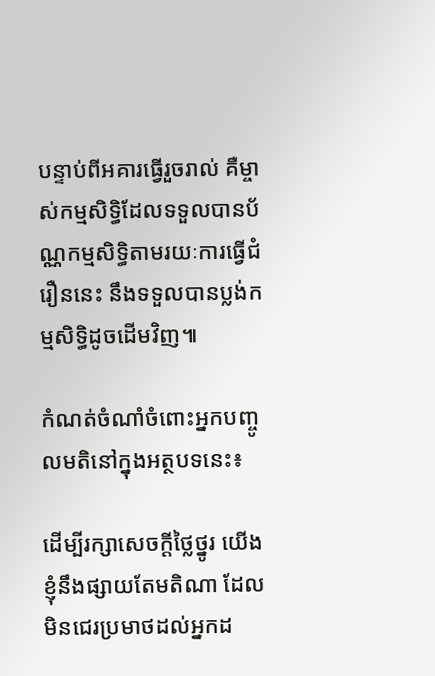បន្ទាប់ពីអគារធ្វើរួចរាល់ គឺម្ចាស់កម្មសិទ្ធិដែលទទួលបានប័ណ្ណកម្មសិទ្ធិតាមរយៈការធ្វើជំរឿននេះ នឹងទទួលបានប្លង់កម្មសិទ្ធិដូចដើមវិញ៕

កំណត់ចំណាំចំពោះអ្នកបញ្ចូលមតិនៅក្នុងអត្ថបទនេះ៖

ដើម្បីរក្សាសេចក្ដីថ្លៃថ្នូរ យើងខ្ញុំនឹងផ្សាយតែមតិណា ដែលមិនជេរប្រមាថដល់អ្នកដ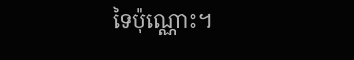ទៃប៉ុណ្ណោះ។